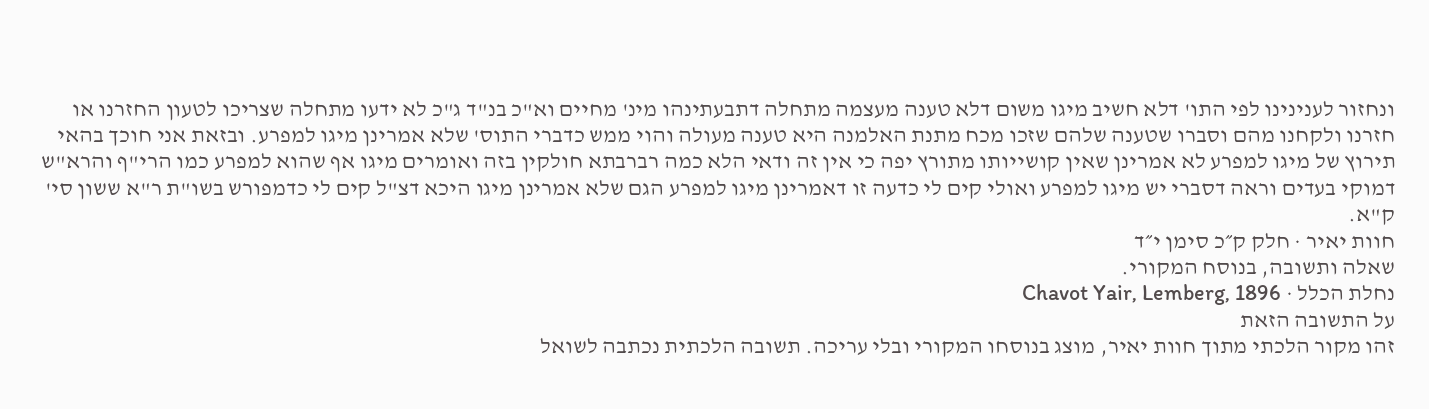ונחזור לענינינו לפי התו' דלא חשיב מיגו משום דלא טענה מעצמה מתחלה דתבעתינהו מינ' מחיים וא"כ בנ"ד ג"כ לא ידעו מתחלה שצריכו לטעון החזרנו או חזרנו ולקחנו מהם וסברו שטענה שלהם שזכו מכח מתנת האלמנה היא טענה מעולה והוי ממש כדברי התוס' שלא אמרינן מיגו למפרע. ובזאת אני חוכך בהאי תירוץ של מיגו למפרע לא אמרינן שאין קושייותו מתורץ יפה כי אין זה ודאי הלא כמה רברבתא חולקין בזה ואומרים מיגו אף שהוא למפרע כמו הרי"ף והרא"ש דמוקי בעדים וראה דסברי יש מיגו למפרע ואולי קים לי כדעה זו דאמרינן מיגו למפרע הגם שלא אמרינן מיגו היכא דצ"ל קים לי כדמפורש בשו"ת ר"א ששון סי' ק"א.
חוות יאיר · חלק ק״כ סימן י״ד
שאלה ותשובה, בנוסח המקורי.
נחלת הכלל · Chavot Yair, Lemberg, 1896
על התשובה הזאת
זהו מקור הלכתי מתוך חוות יאיר, מוצג בנוסחו המקורי ובלי עריכה. תשובה הלכתית נכתבה לשואל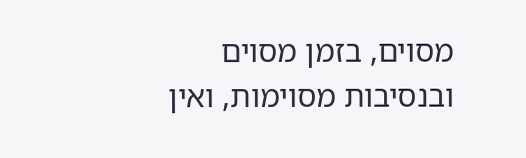מסוים, בזמן מסוים ובנסיבות מסוימות, ואין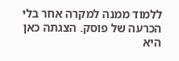ללמוד ממנה למקרה אחר בלי הכרעה של פוסק. הצגתה כאן היא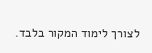לצורך לימוד המקור בלבד.